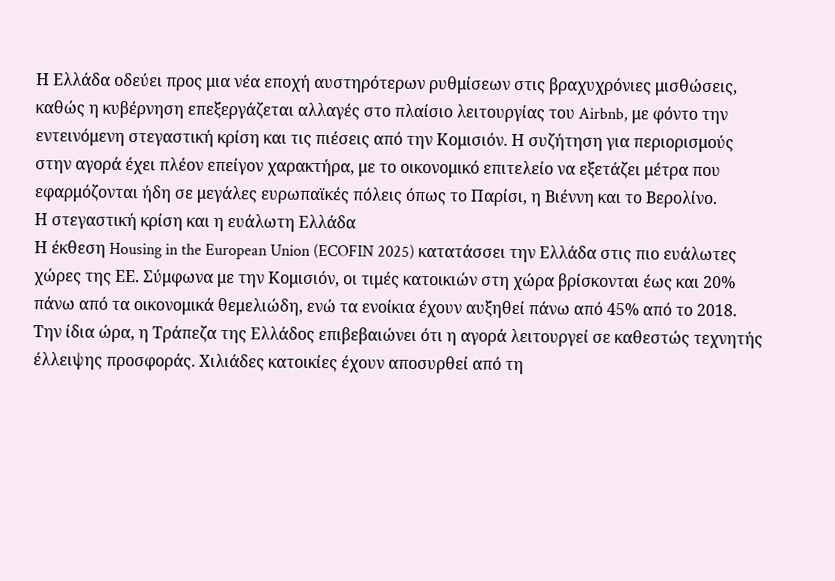Η Ελλάδα οδεύει προς μια νέα εποχή αυστηρότερων ρυθμίσεων στις βραχυχρόνιες μισθώσεις, καθώς η κυβέρνηση επεξεργάζεται αλλαγές στο πλαίσιο λειτουργίας του Airbnb, με φόντο την εντεινόμενη στεγαστική κρίση και τις πιέσεις από την Κομισιόν. Η συζήτηση για περιορισμούς στην αγορά έχει πλέον επείγον χαρακτήρα, με το οικονομικό επιτελείο να εξετάζει μέτρα που εφαρμόζονται ήδη σε μεγάλες ευρωπαϊκές πόλεις όπως το Παρίσι, η Βιέννη και το Βερολίνο.
Η στεγαστική κρίση και η ευάλωτη Ελλάδα
Η έκθεση Housing in the European Union (ECOFIN 2025) κατατάσσει την Ελλάδα στις πιο ευάλωτες χώρες της ΕΕ. Σύμφωνα με την Κομισιόν, οι τιμές κατοικιών στη χώρα βρίσκονται έως και 20% πάνω από τα οικονομικά θεμελιώδη, ενώ τα ενοίκια έχουν αυξηθεί πάνω από 45% από το 2018.
Την ίδια ώρα, η Τράπεζα της Ελλάδος επιβεβαιώνει ότι η αγορά λειτουργεί σε καθεστώς τεχνητής έλλειψης προσφοράς. Χιλιάδες κατοικίες έχουν αποσυρθεί από τη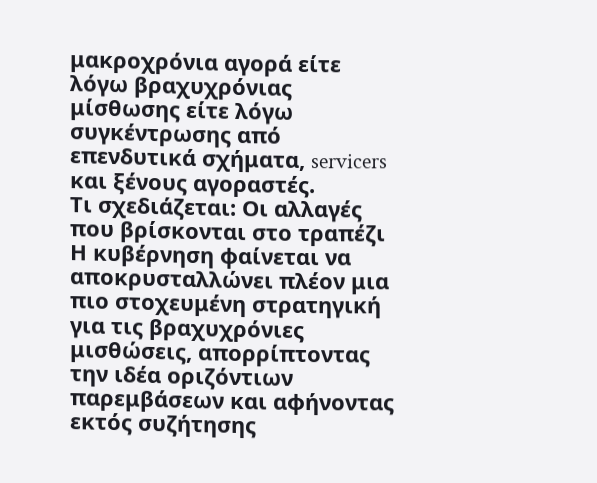μακροχρόνια αγορά είτε λόγω βραχυχρόνιας μίσθωσης είτε λόγω συγκέντρωσης από επενδυτικά σχήματα, servicers και ξένους αγοραστές.
Τι σχεδιάζεται: Οι αλλαγές που βρίσκονται στο τραπέζι
Η κυβέρνηση φαίνεται να αποκρυσταλλώνει πλέον μια πιο στοχευμένη στρατηγική για τις βραχυχρόνιες μισθώσεις, απορρίπτοντας την ιδέα οριζόντιων παρεμβάσεων και αφήνοντας εκτός συζήτησης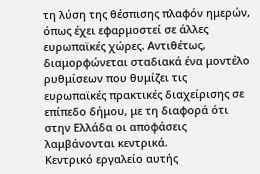τη λύση της θέσπισης πλαφόν ημερών, όπως έχει εφαρμοστεί σε άλλες ευρωπαϊκές χώρες. Αντιθέτως, διαμορφώνεται σταδιακά ένα μοντέλο ρυθμίσεων που θυμίζει τις ευρωπαϊκές πρακτικές διαχείρισης σε επίπεδο δήμου, με τη διαφορά ότι στην Ελλάδα οι αποφάσεις λαμβάνονται κεντρικά.
Κεντρικό εργαλείο αυτής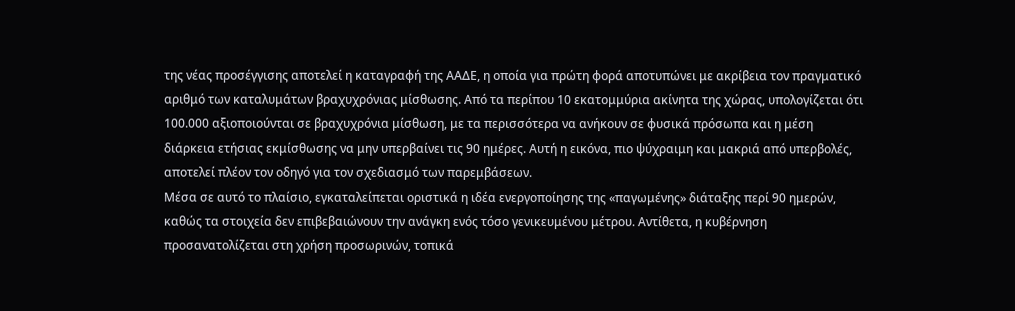της νέας προσέγγισης αποτελεί η καταγραφή της ΑΑΔΕ, η οποία για πρώτη φορά αποτυπώνει με ακρίβεια τον πραγματικό αριθμό των καταλυμάτων βραχυχρόνιας μίσθωσης. Από τα περίπου 10 εκατομμύρια ακίνητα της χώρας, υπολογίζεται ότι 100.000 αξιοποιούνται σε βραχυχρόνια μίσθωση, με τα περισσότερα να ανήκουν σε φυσικά πρόσωπα και η μέση διάρκεια ετήσιας εκμίσθωσης να μην υπερβαίνει τις 90 ημέρες. Αυτή η εικόνα, πιο ψύχραιμη και μακριά από υπερβολές, αποτελεί πλέον τον οδηγό για τον σχεδιασμό των παρεμβάσεων.
Μέσα σε αυτό το πλαίσιο, εγκαταλείπεται οριστικά η ιδέα ενεργοποίησης της «παγωμένης» διάταξης περί 90 ημερών, καθώς τα στοιχεία δεν επιβεβαιώνουν την ανάγκη ενός τόσο γενικευμένου μέτρου. Αντίθετα, η κυβέρνηση προσανατολίζεται στη χρήση προσωρινών, τοπικά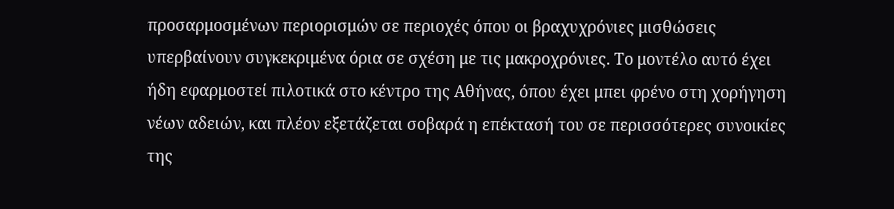προσαρμοσμένων περιορισμών σε περιοχές όπου οι βραχυχρόνιες μισθώσεις υπερβαίνουν συγκεκριμένα όρια σε σχέση με τις μακροχρόνιες. Το μοντέλο αυτό έχει ήδη εφαρμοστεί πιλοτικά στο κέντρο της Αθήνας, όπου έχει μπει φρένο στη χορήγηση νέων αδειών, και πλέον εξετάζεται σοβαρά η επέκτασή του σε περισσότερες συνοικίες της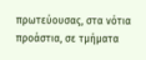πρωτεύουσας, στα νότια προάστια, σε τμήματα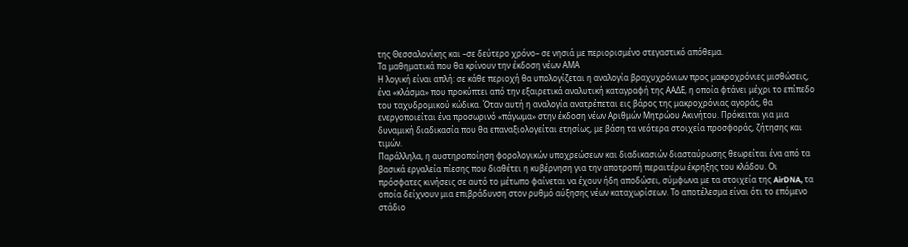της Θεσσαλονίκης και –σε δεύτερο χρόνο– σε νησιά με περιορισμένο στεγαστικό απόθεμα.
Τα μαθηματικά που θα κρίνουν την έκδοση νέων ΑΜΑ
Η λογική είναι απλή: σε κάθε περιοχή θα υπολογίζεται η αναλογία βραχυχρόνιων προς μακροχρόνιες μισθώσεις, ένα «κλάσμα» που προκύπτει από την εξαιρετικά αναλυτική καταγραφή της ΑΑΔΕ, η οποία φτάνει μέχρι το επίπεδο του ταχυδρομικού κώδικα. Όταν αυτή η αναλογία ανατρέπεται εις βάρος της μακροχρόνιας αγοράς, θα ενεργοποιείται ένα προσωρινό «πάγωμα» στην έκδοση νέων Αριθμών Μητρώου Ακινήτου. Πρόκειται για μια δυναμική διαδικασία που θα επαναξιολογείται ετησίως, με βάση τα νεότερα στοιχεία προσφοράς, ζήτησης και τιμών.
Παράλληλα, η αυστηροποίηση φορολογικών υποχρεώσεων και διαδικασιών διασταύρωσης θεωρείται ένα από τα βασικά εργαλεία πίεσης που διαθέτει η κυβέρνηση για την αποτροπή περαιτέρω έκρηξης του κλάδου. Οι πρόσφατες κινήσεις σε αυτό το μέτωπο φαίνεται να έχουν ήδη αποδώσει, σύμφωνα με τα στοιχεία της AirDNA, τα οποία δείχνουν μια επιβράδυνση στον ρυθμό αύξησης νέων καταχωρίσεων. Το αποτέλεσμα είναι ότι το επόμενο στάδιο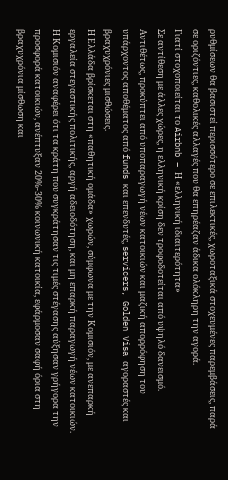ρυθμίσεων θα βασιστεί περισσότερο σε επιλεκτικές, χωροταξικά στοχευμένες παρεμβάσεις, παρά σε οριζόντιες, καθολικές αλλαγές που θα επηρέαζαν άδικα ολόκληρη την αγορά.
Γιατί στοχοποιείται το Airbnb – Η «ελληνική ιδιαιτερότητα»
Σε αντίθεση με άλλες χώρες, η ελληνική κρίση δεν τροφοδοτείται από υψηλό δανεισμό. Αντιθέτως, προκύπτει από υποπαραγωγή νέων κατοικιών και μαζική απορρόφηση του υπάρχοντος αποθέματος από funds και επενδυτές, servicers, Golden Visa αγοραστές και βραχυχρόνιες μισθώσεις.
Η Ελλάδα βρίσκεται στη «παθητική ομάδα» χωρών, σύμφωνα με την Κομισιόν, με ανεπαρκή εργαλεία στεγαστικής πολιτικής, αργή αδειοδότηση, και μη επαρκή παραγωγή νέων κατοικιών.
Η Κομισιόν αναφέρει ότι τα κράτη που συγκράτησαν τις τιμές στέγασης αύξησαν γρήγορα την προσφορά κατοικιών, ανέπτυξαν 20%-30% κοινωνική κατοικία, εφάρμοσαν σαφή όρια στη βραχυχρόνια μίσθωση και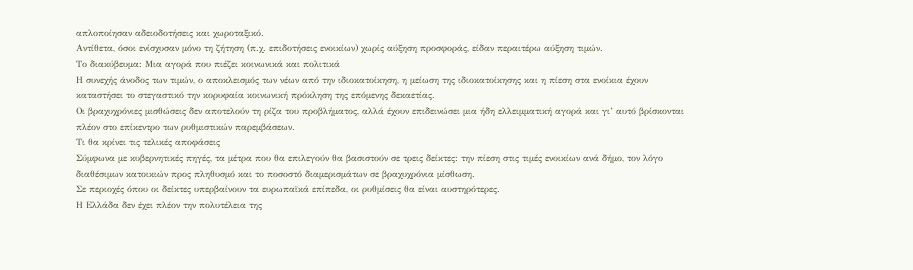απλοποίησαν αδειοδοτήσεις και χωροταξικό.
Αντίθετα, όσοι ενίσχυσαν μόνο τη ζήτηση (π.χ. επιδοτήσεις ενοικίων) χωρίς αύξηση προσφοράς, είδαν περαιτέρω αύξηση τιμών.
Το διακύβευμα: Μια αγορά που πιέζει κοινωνικά και πολιτικά
Η συνεχής άνοδος των τιμών, ο αποκλεισμός των νέων από την ιδιοκατοίκηση, η μείωση της ιδιοκατοίκησης και η πίεση στα ενοίκια έχουν καταστήσει το στεγαστικό την κορυφαία κοινωνική πρόκληση της επόμενης δεκαετίας.
Οι βραχυχρόνιες μισθώσεις δεν αποτελούν τη ρίζα του προβλήματος, αλλά έχουν επιδεινώσει μια ήδη ελλειμματική αγορά και γι’ αυτό βρίσκονται πλέον στο επίκεντρο των ρυθμιστικών παρεμβάσεων.
Τι θα κρίνει τις τελικές αποφάσεις
Σύμφωνα με κυβερνητικές πηγές, τα μέτρα που θα επιλεγούν θα βασιστούν σε τρεις δείκτες: την πίεση στις τιμές ενοικίων ανά δήμο, τον λόγο διαθέσιμων κατοικιών προς πληθυσμό και το ποσοστό διαμερισμάτων σε βραχυχρόνια μίσθωση.
Σε περιοχές όπου οι δείκτες υπερβαίνουν τα ευρωπαϊκά επίπεδα, οι ρυθμίσεις θα είναι αυστηρότερες.
Η Ελλάδα δεν έχει πλέον την πολυτέλεια της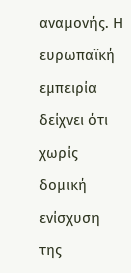αναμονής. Η ευρωπαϊκή εμπειρία δείχνει ότι χωρίς δομική ενίσχυση της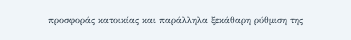προσφοράς κατοικίας και παράλληλα ξεκάθαρη ρύθμιση της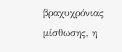βραχυχρόνιας μίσθωσης, η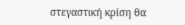στεγαστική κρίση θα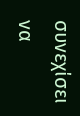συνεχίσει να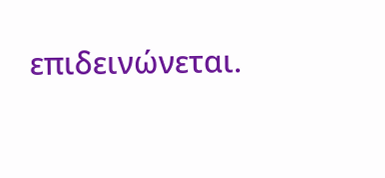επιδεινώνεται.